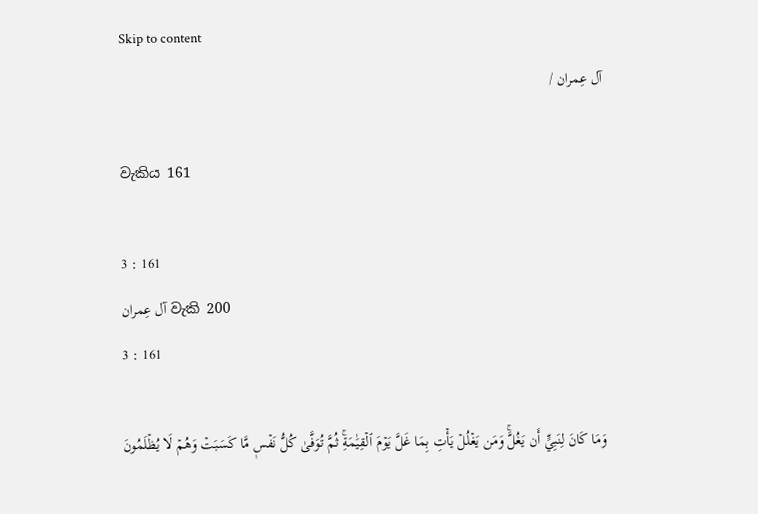Skip to content
آل عِمران /

වැකිය 161

3 : 161
آل عِمران වැකි 200
3 : 161

وَمَا كَانَ لِنَبِيٍّ أَن يَغُلَّۚ وَمَن يَغۡلُلۡ يَأۡتِ بِمَا غَلَّ يَوۡمَ ٱلۡقِيَٰمَةِۚ ثُمَّ تُوَفَّىٰ كُلُّ نَفۡسٖ مَّا كَسَبَتۡ وَهُمۡ لَا يُظۡلَمُونَ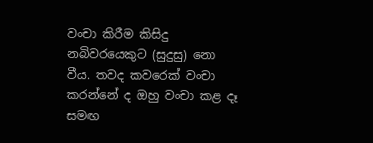වංචා කිරීම කිසිදු නබිවරයෙකුට (සුදුසු) නො වීය. තවද කවරෙක් වංචා කරන්නේ ද ඔහු වංචා කළ දෑ සමඟ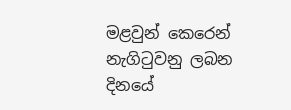මළවුන් කෙරෙන් නැගිටුවනු ලබන දිනයේ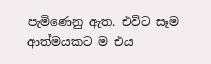පැමිණෙනු ඇත. එවිට සෑම ආත්මයකට ම එය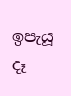ඉපැයූ දෑ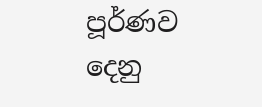පූර්ණව දෙනු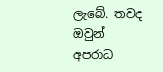ලැබේ. තවද ඔවුන් අපරාධ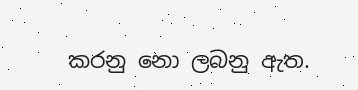කරනු නො ලබනු ඇත.